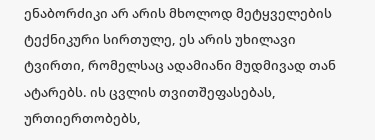ენაბორძიკი არ არის მხოლოდ მეტყველების ტექნიკური სირთულე, ეს არის უხილავი ტვირთი, რომელსაც ადამიანი მუდმივად თან ატარებს. ის ცვლის თვითშეფასებას, ურთიერთობებს,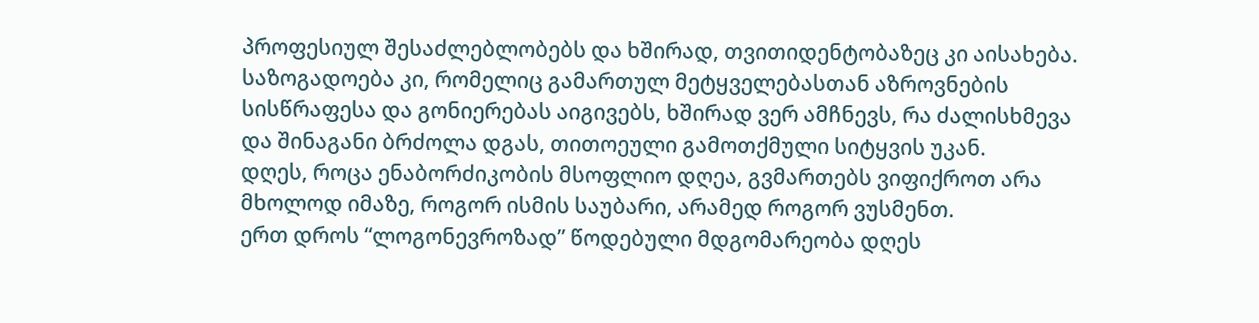პროფესიულ შესაძლებლობებს და ხშირად, თვითიდენტობაზეც კი აისახება. საზოგადოება კი, რომელიც გამართულ მეტყველებასთან აზროვნების სისწრაფესა და გონიერებას აიგივებს, ხშირად ვერ ამჩნევს, რა ძალისხმევა და შინაგანი ბრძოლა დგას, თითოეული გამოთქმული სიტყვის უკან.
დღეს, როცა ენაბორძიკობის მსოფლიო დღეა, გვმართებს ვიფიქროთ არა მხოლოდ იმაზე, როგორ ისმის საუბარი, არამედ როგორ ვუსმენთ.
ერთ დროს “ლოგონევროზად” წოდებული მდგომარეობა დღეს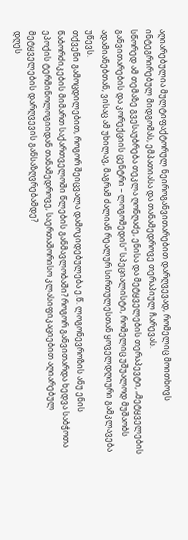აღიარებულია მულტიფაქტორულ ნეიროგანვითარებით დარღვევად, რომელიც მოითხოვს ინტეგრირებულ მიდგომას, ემპათიასა და თანამედროვე თერაპიულ ჩარევას.
სწორედ ამ თემაზე გვესაუბრება თეკლა ღონღაძე, ენისა და მეტყველების თერაპევტი, „მეტყველების განვითარების და კორექციის ცენტრი – ლოგომედის“ სპეციალისტი, რომელიც უშუალოდ მუშაობს ადამიანებთან, ვისაც ამ უხილავ, მაგრამ ძალიან რეალურ სირთულესთან ყოველდღიური გამკლავება უწევს.
თქვენი გამოცდილებით, როგორ შეიცვალა დამოკიდებულება ე.წ. ლოგონევროზის ანუ ენის წაბორძიკების მიმართ საქართველოში წლების განმავლობაში? როგორ განვითარდა ხედვა საბჭოთა ეპოქის ტერმინოლოგიიდან თანამედროვე, საერთაშორისო კლასიფიკაციებით აღიარებულ მეტყველების დარღვევის განსაზღვრებამდე?
დღეს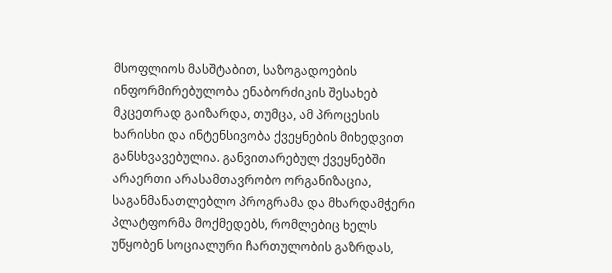მსოფლიოს მასშტაბით, საზოგადოების ინფორმირებულობა ენაბორძიკის შესახებ მკცეთრად გაიზარდა, თუმცა, ამ პროცესის ხარისხი და ინტენსივობა ქვეყნების მიხედვით განსხვავებულია. განვითარებულ ქვეყნებში არაერთი არასამთავრობო ორგანიზაცია, საგანმანათლებლო პროგრამა და მხარდამჭერი პლატფორმა მოქმედებს, რომლებიც ხელს უწყობენ სოციალური ჩართულობის გაზრდას,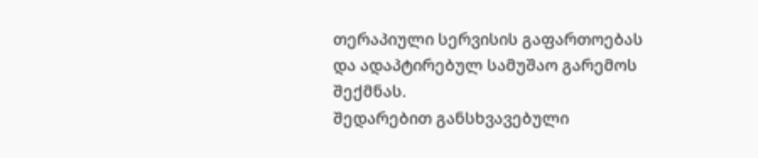თერაპიული სერვისის გაფართოებას და ადაპტირებულ სამუშაო გარემოს შექმნას.
შედარებით განსხვავებული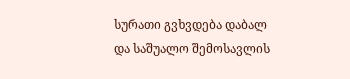სურათი გვხვდება დაბალ და საშუალო შემოსავლის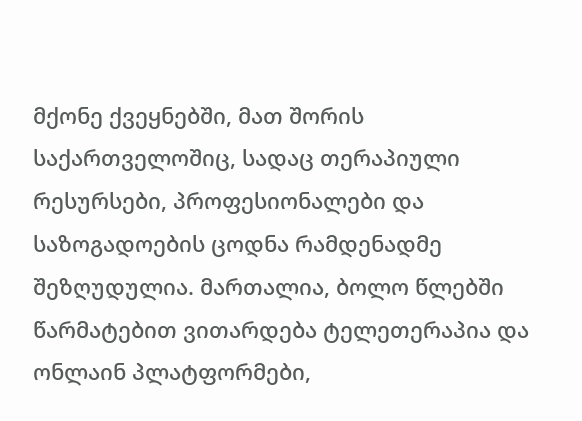მქონე ქვეყნებში, მათ შორის საქართველოშიც, სადაც თერაპიული რესურსები, პროფესიონალები და საზოგადოების ცოდნა რამდენადმე შეზღუდულია. მართალია, ბოლო წლებში წარმატებით ვითარდება ტელეთერაპია და ონლაინ პლატფორმები,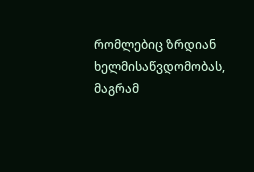რომლებიც ზრდიან ხელმისაწვდომობას, მაგრამ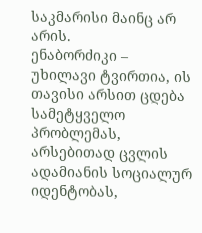საკმარისი მაინც არ არის.
ენაბორძიკი – უხილავი ტვირთია, ის თავისი არსით ცდება სამეტყველო პრობლემას, არსებითად ცვლის ადამიანის სოციალურ იდენტობას,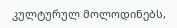კულტურულ მოლოდინებს,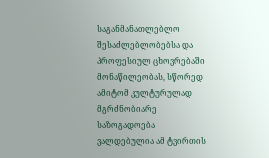საგანმანათლებლო შესაძლებლობებსა და პროფესიულ ცხოვრებაში მონაწილეობას, სწორედ ამიტომ კულტურულად მგრძნობიარე საზოგადოება ვალდებულია ამ ტვირთის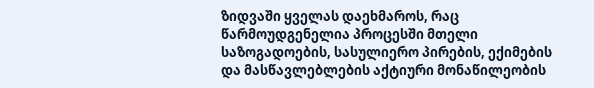ზიდვაში ყველას დაეხმაროს, რაც წარმოუდგენელია პროცესში მთელი საზოგადოების, სასულიერო პირების, ექიმების და მასწავლებლების აქტიური მონაწილეობის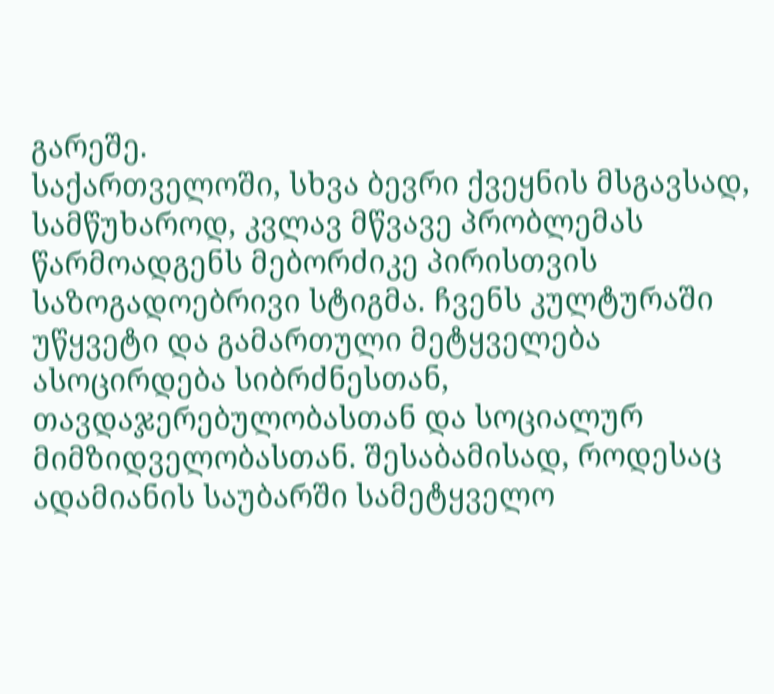გარეშე.
საქართველოში, სხვა ბევრი ქვეყნის მსგავსად, სამწუხაროდ, კვლავ მწვავე პრობლემას წარმოადგენს მებორძიკე პირისთვის საზოგადოებრივი სტიგმა. ჩვენს კულტურაში უწყვეტი და გამართული მეტყველება ასოცირდება სიბრძნესთან, თავდაჯერებულობასთან და სოციალურ მიმზიდველობასთან. შესაბამისად, როდესაც ადამიანის საუბარში სამეტყველო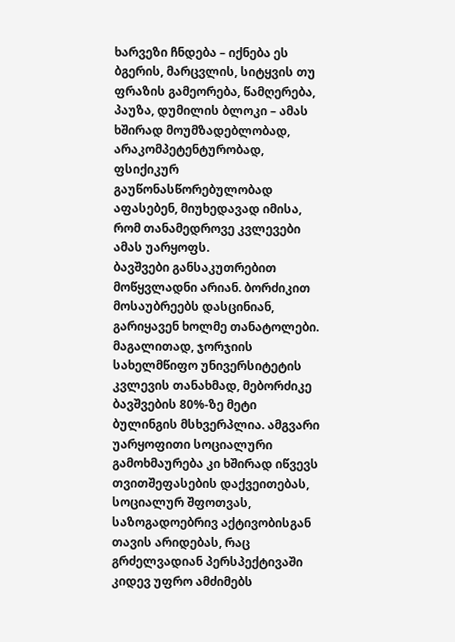ხარვეზი ჩნდება – იქნება ეს ბგერის, მარცვლის, სიტყვის თუ ფრაზის გამეორება, წამღერება, პაუზა, დუმილის ბლოკი – ამას ხშირად მოუმზადებლობად, არაკომპეტენტურობად, ფსიქიკურ გაუწონასწორებულობად აფასებენ, მიუხედავად იმისა, რომ თანამედროვე კვლევები ამას უარყოფს.
ბავშვები განსაკუთრებით მოწყვლადნი არიან. ბორძიკით მოსაუბრეებს დასცინიან, გარიყავენ ხოლმე თანატოლები. მაგალითად, ჯორჯიის სახელმწიფო უნივერსიტეტის კვლევის თანახმად, მებორძიკე ბავშვების 80%-ზე მეტი ბულინგის მსხვერპლია. ამგვარი უარყოფითი სოციალური გამოხმაურება კი ხშირად იწვევს თვითშეფასების დაქვეითებას, სოციალურ შფოთვას, საზოგადოებრივ აქტივობისგან თავის არიდებას, რაც გრძელვადიან პერსპექტივაში კიდევ უფრო ამძიმებს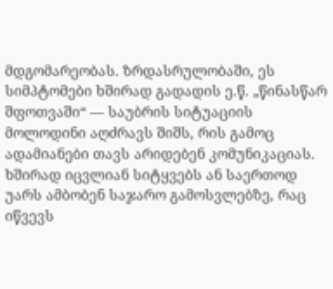მდგომარეობას. ზრდასრულობაში, ეს სიმპტომები ხშირად გადადის ე.წ. „წინასწარ შფოთვაში“ — საუბრის სიტუაციის მოლოდინი აღძრავს შიშს, რის გამოც ადამიანები თავს არიდებენ კომუნიკაციას. ხშირად იცვლიან სიტყვებს ან საერთოდ უარს ამბობენ საჯარო გამოსვლებზე, რაც იწვევს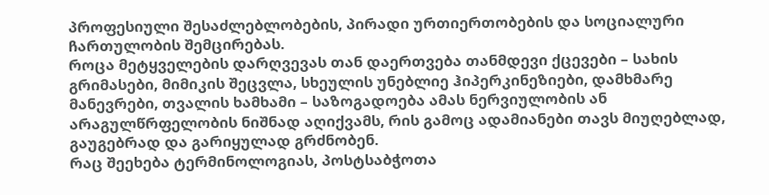პროფესიული შესაძლებლობების, პირადი ურთიერთობების და სოციალური ჩართულობის შემცირებას.
როცა მეტყველების დარღვევას თან დაერთვება თანმდევი ქცევები – სახის გრიმასები, მიმიკის შეცვლა, სხეულის უნებლიე ჰიპერკინეზიები, დამხმარე მანევრები, თვალის ხამხამი – საზოგადოება ამას ნერვიულობის ან არაგულწრფელობის ნიშნად აღიქვამს, რის გამოც ადამიანები თავს მიუღებლად, გაუგებრად და გარიყულად გრძნობენ.
რაც შეეხება ტერმინოლოგიას, პოსტსაბჭოთა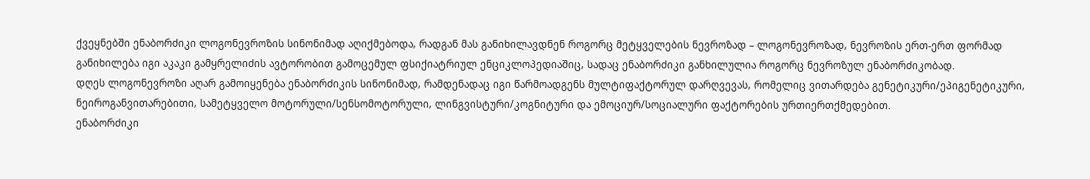ქვეყნებში ენაბორძიკი ლოგონევროზის სინონიმად აღიქმებოდა, რადგან მას განიხილავდნენ როგორც მეტყველების ნევროზად – ლოგონევროზად, ნევროზის ერთ-ერთ ფორმად განიხილება იგი აკაკი გამყრელიძის ავტორობით გამოცემულ ფსიქიატრიულ ენციკლოპედიაშიც, სადაც ენაბორძიკი განხილულია როგორც ნევროზულ ენაბორძიკობად.
დღეს ლოგონევროზი აღარ გამოიყენება ენაბორძიკის სინონიმად, რამდენადაც იგი წარმოადგენს მულტიფაქტორულ დარღვევას, რომელიც ვითარდება გენეტიკური/ეპიგენეტიკური, ნეიროგანვითარებითი, სამეტყველო მოტორული/სენსომოტორული, ლინგვისტური/კოგნიტური და ემოციურ/სოციალური ფაქტორების ურთიერთქმედებით.
ენაბორძიკი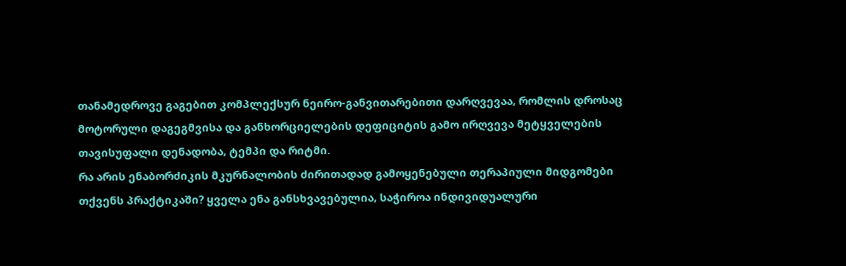თანამედროვე გაგებით კომპლექსურ ნეირო-განვითარებითი დარღვევაა, რომლის დროსაც მოტორული დაგეგმვისა და განხორციელების დეფიციტის გამო ირღვევა მეტყველების თავისუფალი დენადობა, ტემპი და რიტმი.
რა არის ენაბორძიკის მკურნალობის ძირითადად გამოყენებული თერაპიული მიდგომები თქვენს პრაქტიკაში? ყველა ენა განსხვავებულია, საჭიროა ინდივიდუალური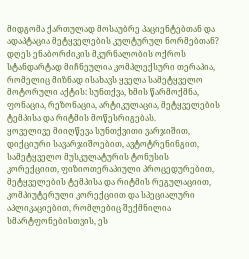მიდგომა ქართულად მოსაუბრე პაციენტებთან და ადაპტაცია მეტყველების კულტურულ ნორმებთან?
დღეს ენაბორძიკის მკურნალობის ოქროს სტანდარტად მიჩნეულია კომპლექსური თერაპია, რომელიც მიზნად ისახავს ყველა სამეტყველო მოტორული აქტის: სუნთქვა, ხმის წარმოქმნა, ფონაცია, რეზონაცია, არტიკულაცია, მეტყველების ტემპისა და რიტმის მოწესრიგებას.
ყოველივე მიიღწევა სუნთქვითი ვარჯიშით, დიქციური სავარჯიშოებით, ავტოტრენინგით, სამეტყველო მუსკულატურის ტონუსის კორექციით, ფიზიოთერაპიული პროცედურებით, მეტყველების ტემპისა და რიტმის რეგულაციით, კომპიუტერული კორექციით და სპეციალური აპლიკაციებით, რომლებიც შექმნილია სმარტფონებისთვის, ეს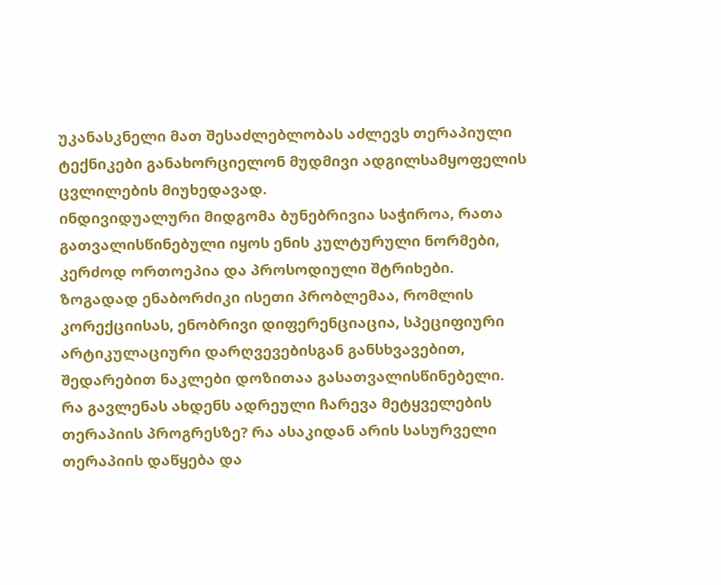უკანასკნელი მათ შესაძლებლობას აძლევს თერაპიული ტექნიკები განახორციელონ მუდმივი ადგილსამყოფელის ცვლილების მიუხედავად.
ინდივიდუალური მიდგომა ბუნებრივია საჭიროა, რათა გათვალისწინებული იყოს ენის კულტურული ნორმები, კერძოდ ორთოეპია და პროსოდიული შტრიხები. ზოგადად ენაბორძიკი ისეთი პრობლემაა, რომლის კორექციისას, ენობრივი დიფერენციაცია, სპეციფიური არტიკულაციური დარღვევებისგან განსხვავებით, შედარებით ნაკლები დოზითაა გასათვალისწინებელი.
რა გავლენას ახდენს ადრეული ჩარევა მეტყველების თერაპიის პროგრესზე? რა ასაკიდან არის სასურველი თერაპიის დაწყება და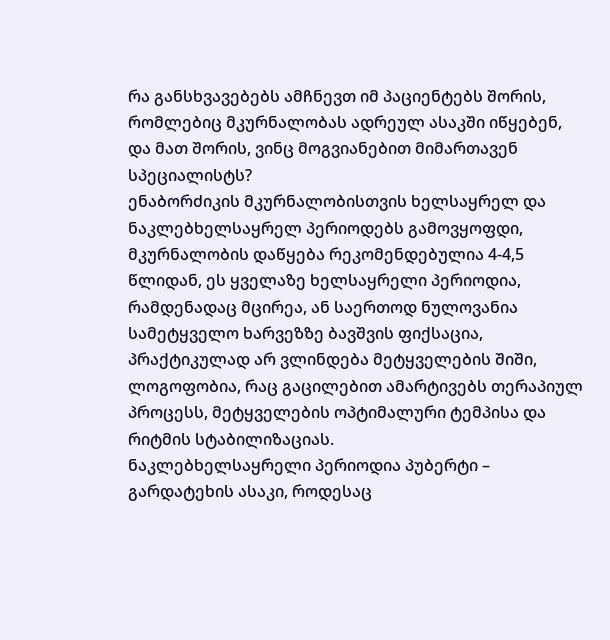რა განსხვავებებს ამჩნევთ იმ პაციენტებს შორის, რომლებიც მკურნალობას ადრეულ ასაკში იწყებენ, და მათ შორის, ვინც მოგვიანებით მიმართავენ სპეციალისტს?
ენაბორძიკის მკურნალობისთვის ხელსაყრელ და ნაკლებხელსაყრელ პერიოდებს გამოვყოფდი, მკურნალობის დაწყება რეკომენდებულია 4-4,5 წლიდან, ეს ყველაზე ხელსაყრელი პერიოდია, რამდენადაც მცირეა, ან საერთოდ ნულოვანია სამეტყველო ხარვეზზე ბავშვის ფიქსაცია, პრაქტიკულად არ ვლინდება მეტყველების შიში, ლოგოფობია, რაც გაცილებით ამარტივებს თერაპიულ პროცესს, მეტყველების ოპტიმალური ტემპისა და რიტმის სტაბილიზაციას.
ნაკლებხელსაყრელი პერიოდია პუბერტი – გარდატეხის ასაკი, როდესაც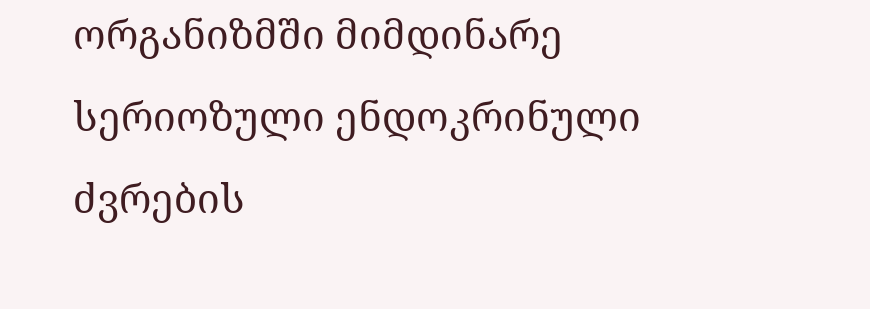ორგანიზმში მიმდინარე სერიოზული ენდოკრინული ძვრების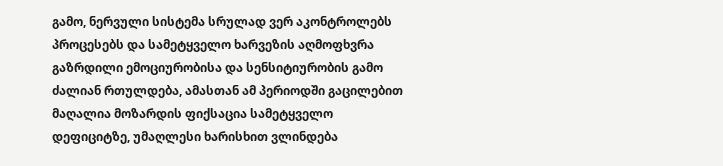გამო, ნერვული სისტემა სრულად ვერ აკონტროლებს პროცესებს და სამეტყველო ხარვეზის აღმოფხვრა გაზრდილი ემოციურობისა და სენსიტიურობის გამო ძალიან რთულდება, ამასთან ამ პერიოდში გაცილებით მაღალია მოზარდის ფიქსაცია სამეტყველო დეფიციტზე, უმაღლესი ხარისხით ვლინდება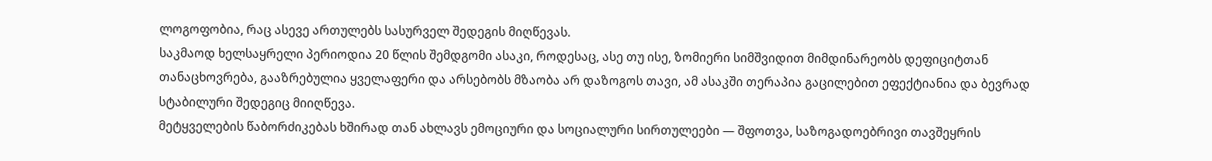ლოგოფობია, რაც ასევე ართულებს სასურველ შედეგის მიღწევას.
საკმაოდ ხელსაყრელი პერიოდია 20 წლის შემდგომი ასაკი, როდესაც, ასე თუ ისე, ზომიერი სიმშვიდით მიმდინარეობს დეფიციტთან თანაცხოვრება, გააზრებულია ყველაფერი და არსებობს მზაობა არ დაზოგოს თავი, ამ ასაკში თერაპია გაცილებით ეფექტიანია და ბევრად სტაბილური შედეგიც მიიღწევა.
მეტყველების წაბორძიკებას ხშირად თან ახლავს ემოციური და სოციალური სირთულეები — შფოთვა, საზოგადოებრივი თავშეყრის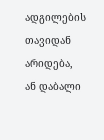ადგილების თავიდან არიდება, ან დაბალი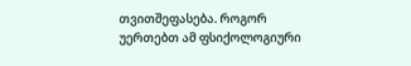თვითშეფასება. როგორ უერთებთ ამ ფსიქოლოგიური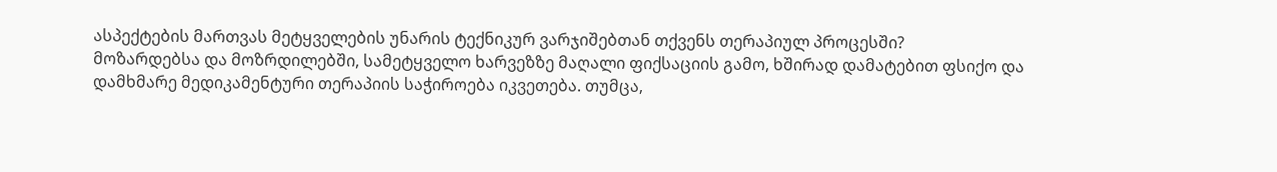ასპექტების მართვას მეტყველების უნარის ტექნიკურ ვარჯიშებთან თქვენს თერაპიულ პროცესში?
მოზარდებსა და მოზრდილებში, სამეტყველო ხარვეზზე მაღალი ფიქსაციის გამო, ხშირად დამატებით ფსიქო და დამხმარე მედიკამენტური თერაპიის საჭიროება იკვეთება. თუმცა,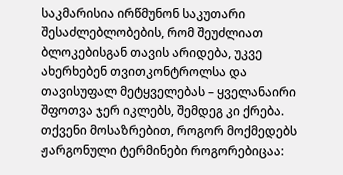საკმარისია ირწმუნონ საკუთარი შესაძლებლობების, რომ შეუძლიათ ბლოკებისგან თავის არიდება, უკვე ახერხებენ თვითკონტროლსა და თავისუფალ მეტყველებას – ყველანაირი შფოთვა ჯერ იკლებს, შემდეგ კი ქრება.
თქვენი მოსაზრებით, როგორ მოქმედებს ჟარგონული ტერმინები როგორებიცაა: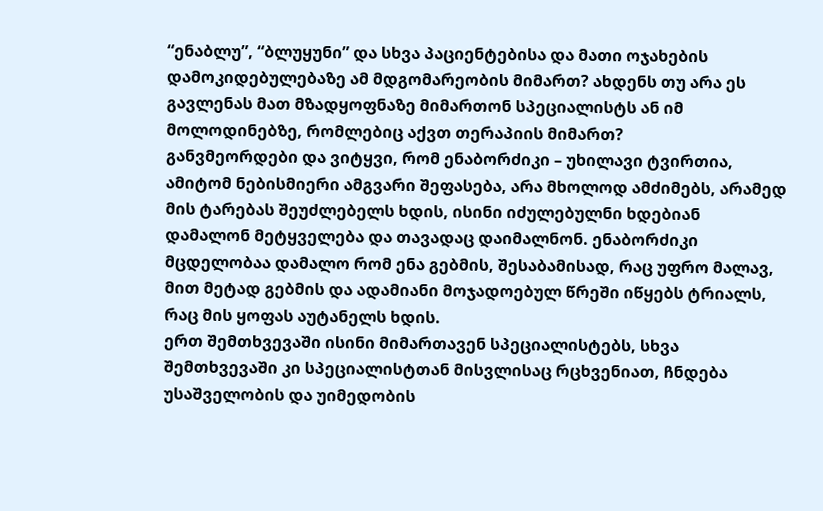“ენაბლუ”, “ბლუყუნი” და სხვა პაციენტებისა და მათი ოჯახების დამოკიდებულებაზე ამ მდგომარეობის მიმართ? ახდენს თუ არა ეს გავლენას მათ მზადყოფნაზე მიმართონ სპეციალისტს ან იმ მოლოდინებზე, რომლებიც აქვთ თერაპიის მიმართ?
განვმეორდები და ვიტყვი, რომ ენაბორძიკი – უხილავი ტვირთია, ამიტომ ნებისმიერი ამგვარი შეფასება, არა მხოლოდ ამძიმებს, არამედ მის ტარებას შეუძლებელს ხდის, ისინი იძულებულნი ხდებიან დამალონ მეტყველება და თავადაც დაიმალნონ. ენაბორძიკი მცდელობაა დამალო რომ ენა გებმის, შესაბამისად, რაც უფრო მალავ, მით მეტად გებმის და ადამიანი მოჯადოებულ წრეში იწყებს ტრიალს, რაც მის ყოფას აუტანელს ხდის.
ერთ შემთხვევაში ისინი მიმართავენ სპეციალისტებს, სხვა შემთხვევაში კი სპეციალისტთან მისვლისაც რცხვენიათ, ჩნდება უსაშველობის და უიმედობის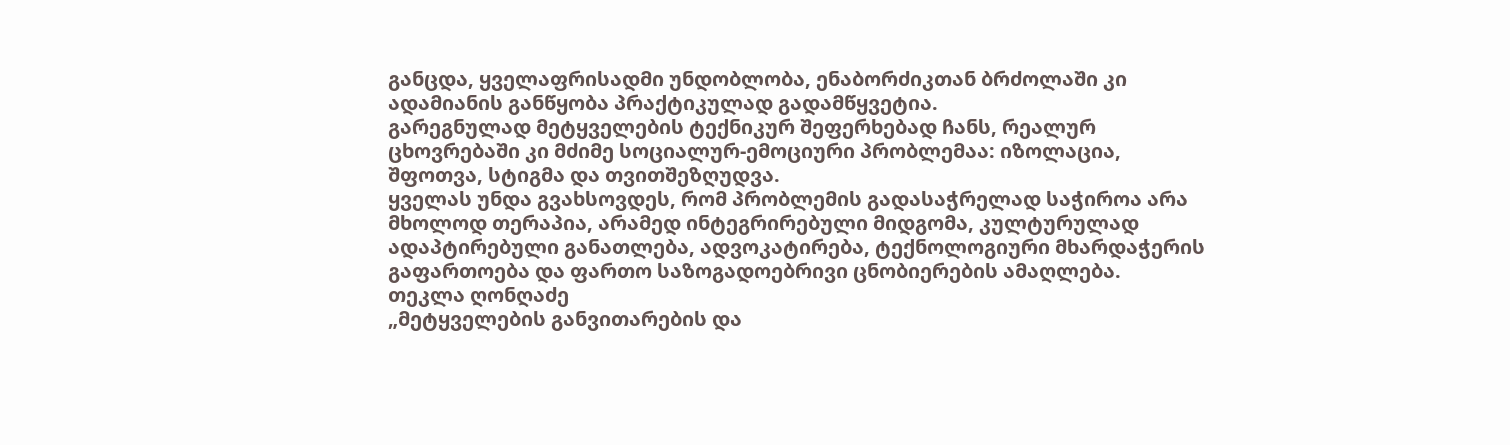განცდა, ყველაფრისადმი უნდობლობა, ენაბორძიკთან ბრძოლაში კი ადამიანის განწყობა პრაქტიკულად გადამწყვეტია.
გარეგნულად მეტყველების ტექნიკურ შეფერხებად ჩანს, რეალურ ცხოვრებაში კი მძიმე სოციალურ-ემოციური პრობლემაა: იზოლაცია, შფოთვა, სტიგმა და თვითშეზღუდვა.
ყველას უნდა გვახსოვდეს, რომ პრობლემის გადასაჭრელად საჭიროა არა მხოლოდ თერაპია, არამედ ინტეგრირებული მიდგომა, კულტურულად ადაპტირებული განათლება, ადვოკატირება, ტექნოლოგიური მხარდაჭერის გაფართოება და ფართო საზოგადოებრივი ცნობიერების ამაღლება.
თეკლა ღონღაძე
„მეტყველების განვითარების და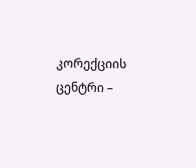კორექციის ცენტრი –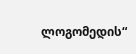ლოგომედის“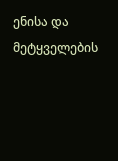ენისა და მეტყველების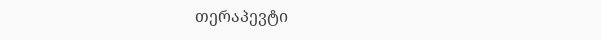თერაპევტი